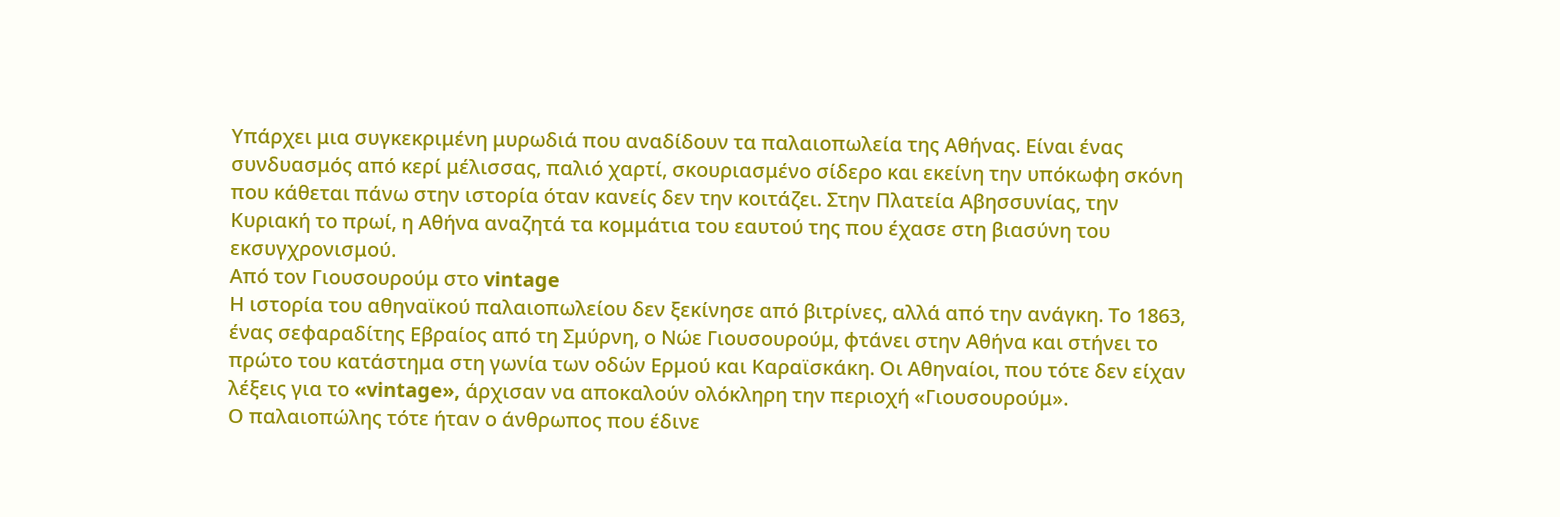Υπάρχει μια συγκεκριμένη μυρωδιά που αναδίδουν τα παλαιοπωλεία της Αθήνας. Είναι ένας συνδυασμός από κερί μέλισσας, παλιό χαρτί, σκουριασμένο σίδερο και εκείνη την υπόκωφη σκόνη που κάθεται πάνω στην ιστορία όταν κανείς δεν την κοιτάζει. Στην Πλατεία Αβησσυνίας, την Κυριακή το πρωί, η Αθήνα αναζητά τα κομμάτια του εαυτού της που έχασε στη βιασύνη του εκσυγχρονισμού.
Από τον Γιουσουρούμ στο vintage
Η ιστορία του αθηναϊκού παλαιοπωλείου δεν ξεκίνησε από βιτρίνες, αλλά από την ανάγκη. Το 1863, ένας σεφαραδίτης Εβραίος από τη Σμύρνη, ο Νώε Γιουσουρούμ, φτάνει στην Αθήνα και στήνει το πρώτο του κατάστημα στη γωνία των οδών Ερμού και Καραϊσκάκη. Οι Αθηναίοι, που τότε δεν είχαν λέξεις για το «vintage», άρχισαν να αποκαλούν ολόκληρη την περιοχή «Γιουσουρούμ».
Ο παλαιοπώλης τότε ήταν ο άνθρωπος που έδινε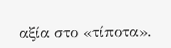αξία στο «τίποτα».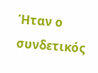Ήταν ο συνδετικός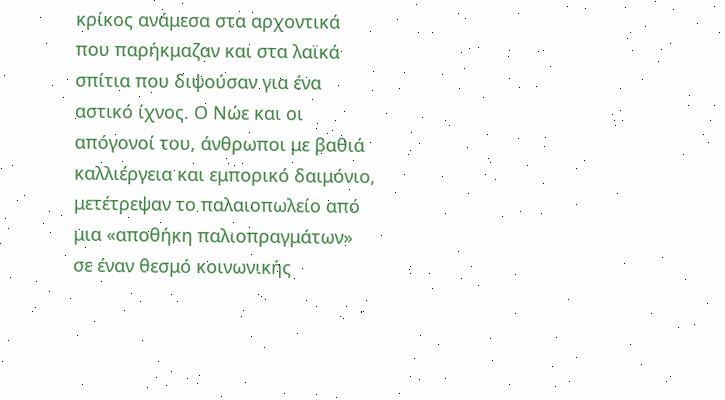κρίκος ανάμεσα στα αρχοντικά που παρήκμαζαν και στα λαϊκά σπίτια που διψούσαν για ένα αστικό ίχνος. Ο Νώε και οι απόγονοί του, άνθρωποι με βαθιά καλλιέργεια και εμπορικό δαιμόνιο, μετέτρεψαν το παλαιοπωλείο από μια «αποθήκη παλιοπραγμάτων» σε έναν θεσμό κοινωνικής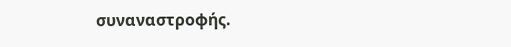συναναστροφής.